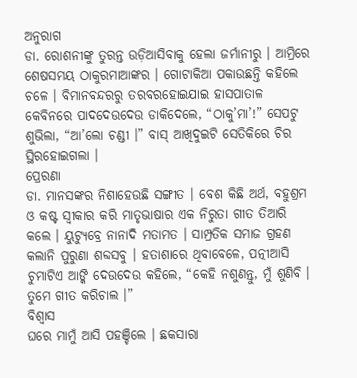ଅନୁରାଗ
ଡା. ରୋଶନୀଙ୍କୁ ତୁରନ୍ତ ଉଡ଼ିଆସିବାକୁ ହେଲା ଜର୍ମାନୀରୁ । ଆମ୍ରିରେ ଶେଷସମୟ ଠାକୁରମାଆଙ୍କର । ଗୋଟାକିଆ ପକାଉଛନ୍ତି କହିଲେ ଚଳେ । ବିମାନବନ୍ଦରରୁ ତରବରହୋଇଯାଇ ହାସପାତାଳ କେବିନରେ ପାଦଦେଉଦେଉ ଡାକିଦେଲେ, “ଠାକୁ’ମା’!” ସେପଟୁ ଶୁଭିଲା, “ଆ’ଲୋ ଚଣ୍ଡୀ ।” ବାସ୍ ଆଖିଦୁଇଟି ସେତିକିରେ ଚିର ସ୍ଥିରହୋଇଗଲା ।
ପ୍ରେରଣା
ଡା. ମାନସଙ୍କର ନିଶାହେଉଛି ସଙ୍ଗୀତ । ବେଶ କିଛି ଅର୍ଥ, ବହୁଶ୍ରମ ଓ କଷ୍ଟ ସ୍ୱୀକାର କରି ମାତୃଭାଷାର ଏକ ନିରୁତା ଗୀତ ତିଆରି କଲେ । ୟୁଟ୍ୟୁବ୍ରେ ନାନାଦି ମତାମତ । ସାମ୍ପ୍ରତିକ ସମାଜ ଗ୍ରହଣ କଲାନି ପୁରୁଣା ଶବ୍ଦସବୁ । ହତାଶାରେ ଥିବାବେଳେ, ପତ୍ନୀଆସି ଚୁମାଟିଏ ଆଙ୍କି ଦେଉଦେଉ କହିଲେ, “କେହି ନଶୁଣନ୍ତୁ, ମୁଁ ଶୁଣିବି । ତୁମେ ଗୀତ କରିଚାଲ ।”
ବିଶ୍ୱାସ
ଘରେ ମାମୁଁ ଆସି ପହଞ୍ଚିଲେ । ଛକସାରା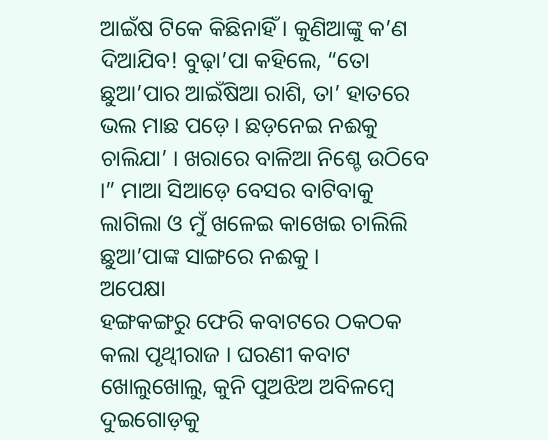ଆଇଁଷ ଟିକେ କିଛିନାହିଁ । କୁଣିଆଙ୍କୁ କ’ଣ ଦିଆଯିବ! ବୁଢ଼ା’ପା କହିଲେ, “ତୋ ଛୁଆ’ପାର ଆଇଁଷିଆ ରାଶି, ତା’ ହାତରେ ଭଲ ମାଛ ପଡ଼େ । ଛଡ଼ନେଇ ନଈକୁ ଚାଲିଯା’ । ଖରାରେ ବାଳିଆ ନିଶ୍ଚେ ଉଠିବେ ।” ମାଆ ସିଆଡ଼େ ବେସର ବାଟିବାକୁ ଲାଗିଲା ଓ ମୁଁ ଖଳେଇ କାଖେଇ ଚାଲିଲି ଛୁଆ’ପାଙ୍କ ସାଙ୍ଗରେ ନଈକୁ ।
ଅପେକ୍ଷା
ହଙ୍ଗକଙ୍ଗରୁ ଫେରି କବାଟରେ ଠକଠକ କଲା ପୃଥ୍ବୀରାଜ । ଘରଣୀ କବାଟ ଖୋଲୁଖୋଲୁ, କୁନି ପୁଅଝିଅ ଅବିଳମ୍ବେ ଦୁଇଗୋଡ଼କୁ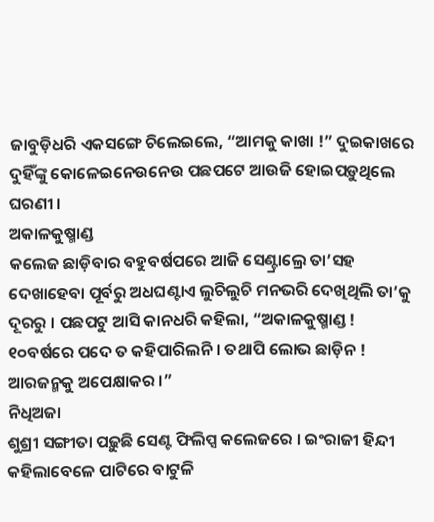ଜାବୁଡ଼ିଧରି ଏକସଙ୍ଗେ ଚିଲେଇଲେ, “ଆମକୁ କାଖା !” ଦୁଇକାଖରେ ଦୁହିଁଙ୍କୁ କୋଳେଇନେଉନେଉ ପଛପଟେ ଆଉଜି ହୋଇପଡ଼ୁଥିଲେ ଘରଣୀ ।
ଅକାଳକୁଷ୍ମାଣ୍ଡ
କଲେଜ ଛାଡ଼ିବାର ବହୁବର୍ଷପରେ ଆଜି ସେଣ୍ଟ୍ରାଲ୍ରେ ତା’ସହ ଦେଖାହେବା ପୂର୍ବରୁ ଅଧଘଣ୍ଟାଏ ଲୁଚିଲୁଚି ମନଭରି ଦେଖିଥିଲି ତା’କୁ ଦୂରରୁ । ପଛପଟୁ ଆସି କାନଧରି କହିଲା, “ଅକାଳକୁଷ୍ମାଣ୍ଡ ! ୧୦ବର୍ଷରେ ପଦେ ତ କହିପାରିଲନି । ତଥାପି ଲୋଭ ଛାଡ଼ିନ ! ଆରଜନ୍ମକୁ ଅପେକ୍ଷାକର ।”
ନିଧିଅଜା
ଶୁଶ୍ରୀ ସଙ୍ଗୀତା ପଢ଼ୁଛି ସେଣ୍ଟ ଫିଲିପ୍ସ କଲେଜରେ । ଇଂରାଜୀ ହିନ୍ଦୀ କହିଲାବେଳେ ପାଟିରେ ବାଟୁଳି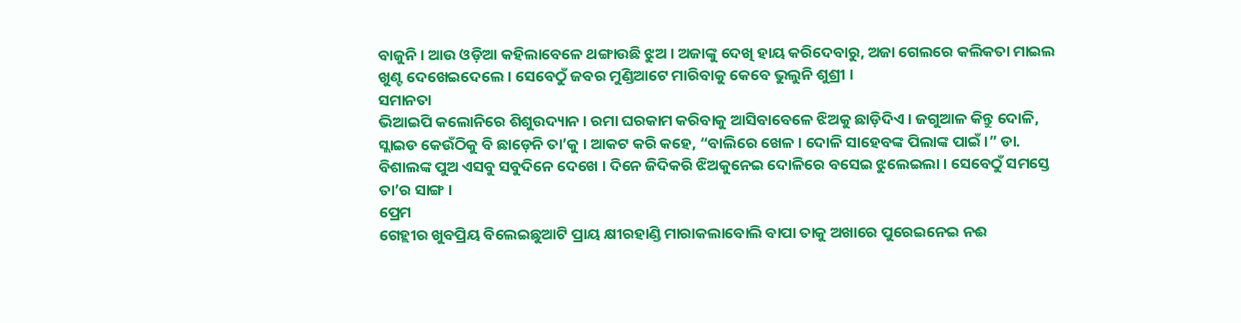ବାଜୁନି । ଆଉ ଓଡ଼ିଆ କହିଲାବେଳେ ଥଙ୍ଗାଉଛି ଝୁଅ । ଅଜାଙ୍କୁ ଦେଖି ହାୟ କରିଦେବାରୁ, ଅଜା ଗେଲରେ କଲିକତା ମାଇଲ ଖୁଣ୍ଟ ଦେଖେଇଦେଲେ । ସେବେଠୁଁ ଜବର ମୁଣ୍ଡିଆଟେ ମାରିବାକୁ କେବେ ଭୁଲୁନି ଶୁଶ୍ରୀ ।
ସମାନତା
ଭିଆଇପି କଲୋନିରେ ଶିଶୁଉଦ୍ୟାନ । ରମା ଘରକାମ କରିବାକୁ ଆସିବାବେଳେ ଝିଅକୁ ଛାଡ଼ିଦିଏ । ଜଗୁଆଳ କିନ୍ତୁ ଦୋଳି, ସ୍ଲାଇଡ କେଉଁଠିକୁ ବି ଛାଡ଼େନି ତା’କୁ । ଆକଟ କରି କହେ, “ବାଲିରେ ଖେଳ । ଦୋଳି ସାହେବଙ୍କ ପିଲାଙ୍କ ପାଇଁ ।” ଡା. ବିଶାଲଙ୍କ ପୁଅ ଏସବୁ ସବୁଦିନେ ଦେଖେ । ଦିନେ ଜିଦିକରି ଝିଅକୁନେଇ ଦୋଳିରେ ବସେଇ ଝୁଲେଇଲା । ସେବେଠୁଁ ସମସ୍ତେ ତା’ର ସାଙ୍ଗ ।
ପ୍ରେମ
ଗେହ୍ଲୀର ଖୁବପ୍ରିୟ ବିଲେଇଛୁଆଟି ପ୍ରାୟ କ୍ଷୀରହାଣ୍ଡି ମାରାକଲାବୋଲି ବାପା ତାକୁ ଅଖାରେ ପୁରେଇନେଇ ନଈ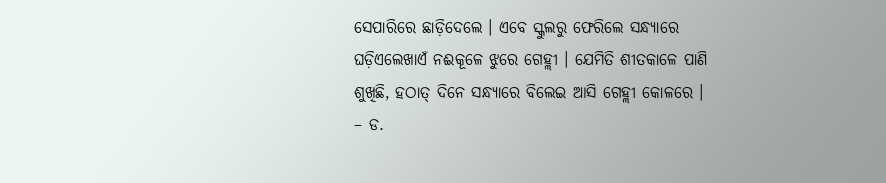ସେପାରିରେ ଛାଡ଼ିଦେଲେ । ଏବେ ସ୍କୁଲରୁ ଫେରିଲେ ସନ୍ଧ୍ୟାରେ ଘଡ଼ିଏଲେଖାଏଁ ନଈକୂଳେ ଝୁରେ ଗେହ୍ଲୀ । ଯେମିତି ଶୀତକାଳେ ପାଣି ଶୁଖିଛି, ହଠାତ୍ ଦିନେ ସନ୍ଧ୍ୟାରେ ବିଲେଇ ଆସି ଗେହ୍ଲୀ କୋଳରେ ।
– ଡ.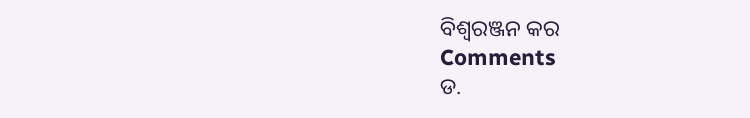ବିଶ୍ୱରଞ୍ଜନ କର
Comments
ଡ.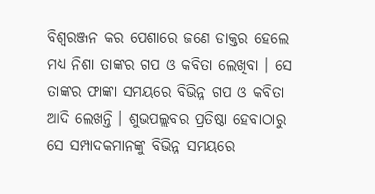ବିଶ୍ୱରଞ୍ଜନ କର ପେଶାରେ ଜଣେ ଡାକ୍ତର ହେଲେ ମଧ୍ୟ ନିଶା ତାଙ୍କର ଗପ ଓ କବିତା ଲେଖିବା । ସେ ତାଙ୍କର ଫାଙ୍କା ସମୟରେ ବିଭିନ୍ନ ଗପ ଓ କବିତା ଆଦି ଲେଖନ୍ତି । ଶୁଭପଲ୍ଲବର ପ୍ରତିଷ୍ଠା ହେବାଠାରୁ ସେ ସମ୍ପାଦକମାନଙ୍କୁ ବିଭିନ୍ନ ସମୟରେ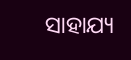ସାହାଯ୍ୟ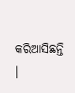କରିଆସିଛନ୍ତି ।